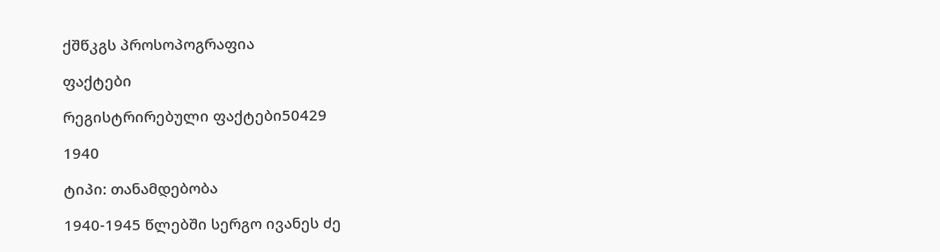ქშწკგს პროსოპოგრაფია

ფაქტები

რეგისტრირებული ფაქტები50429

1940

ტიპი: თანამდებობა

1940-1945 წლებში სერგო ივანეს ძე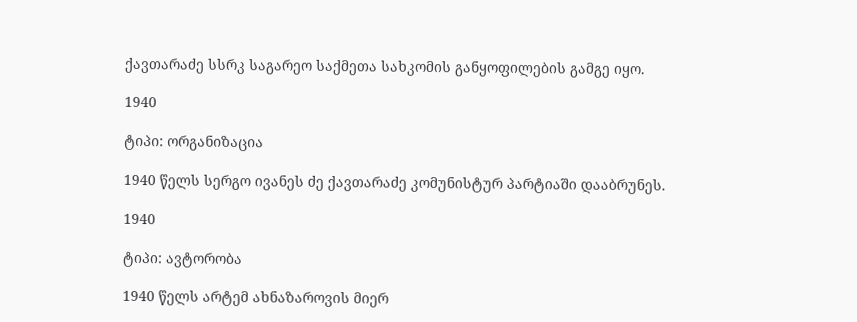ქავთარაძე სსრკ საგარეო საქმეთა სახკომის განყოფილების გამგე იყო.

1940

ტიპი: ორგანიზაცია

1940 წელს სერგო ივანეს ძე ქავთარაძე კომუნისტურ პარტიაში დააბრუნეს.

1940

ტიპი: ავტორობა

1940 წელს არტემ ახნაზაროვის მიერ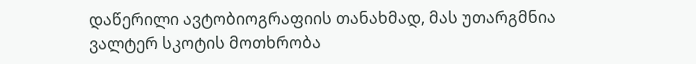დაწერილი ავტობიოგრაფიის თანახმად, მას უთარგმნია ვალტერ სკოტის მოთხრობა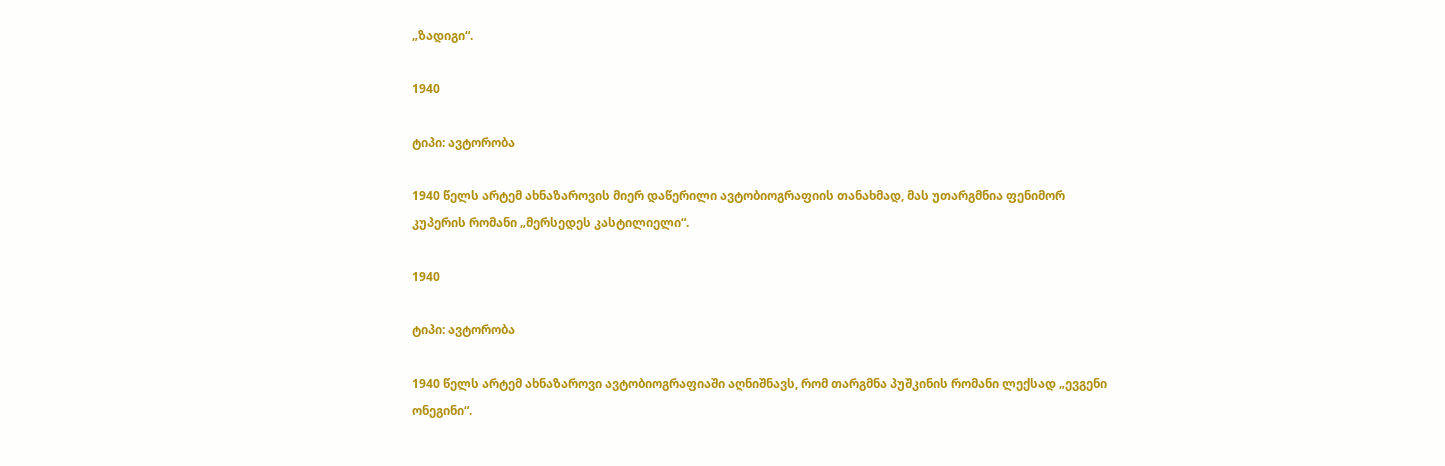„ზადიგი“.

1940

ტიპი: ავტორობა

1940 წელს არტემ ახნაზაროვის მიერ დაწერილი ავტობიოგრაფიის თანახმად, მას უთარგმნია ფენიმორ კუპერის რომანი „მერსედეს კასტილიელი“.

1940

ტიპი: ავტორობა

1940 წელს არტემ ახნაზაროვი ავტობიოგრაფიაში აღნიშნავს, რომ თარგმნა პუშკინის რომანი ლექსად „ევგენი ონეგინი“.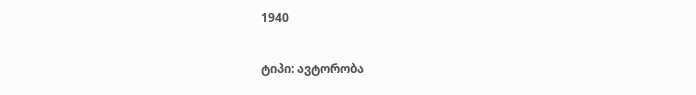1940

ტიპი: ავტორობა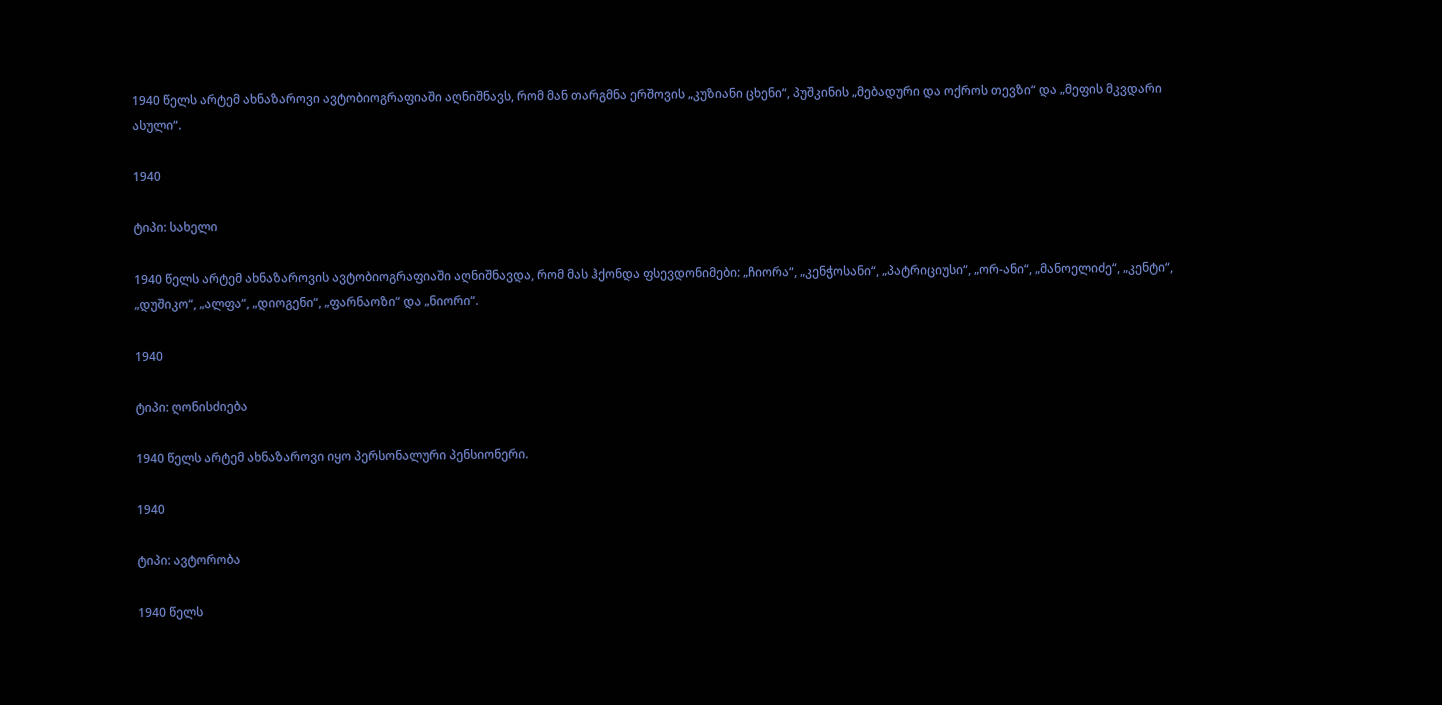1940 წელს არტემ ახნაზაროვი ავტობიოგრაფიაში აღნიშნავს, რომ მან თარგმნა ერშოვის „კუზიანი ცხენი“, პუშკინის „მებადური და ოქროს თევზი“ და „მეფის მკვდარი ასული“.

1940

ტიპი: სახელი

1940 წელს არტემ ახნაზაროვის ავტობიოგრაფიაში აღნიშნავდა, რომ მას ჰქონდა ფსევდონიმები: „ჩიორა“, „კენჭოსანი“, „პატრიციუსი“, „ორ-ანი“, „მანოელიძე“, „კენტი“, „დუშიკო“, „ალფა“, „დიოგენი“, „ფარნაოზი“ და „ნიორი“.

1940

ტიპი: ღონისძიება

1940 წელს არტემ ახნაზაროვი იყო პერსონალური პენსიონერი.

1940

ტიპი: ავტორობა

1940 წელს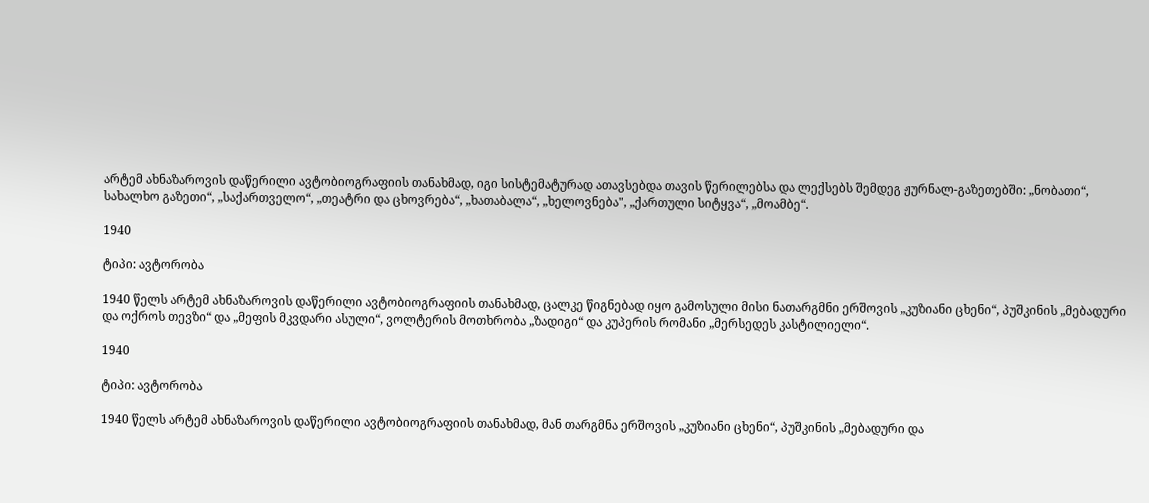არტემ ახნაზაროვის დაწერილი ავტობიოგრაფიის თანახმად, იგი სისტემატურად ათავსებდა თავის წერილებსა და ლექსებს შემდეგ ჟურნალ-გაზეთებში: „ნობათი“, სახალხო გაზეთი“, „საქართველო“, „თეატრი და ცხოვრება“, „ხათაბალა“, „ხელოვნება", „ქართული სიტყვა“, „მოამბე“.

1940

ტიპი: ავტორობა

1940 წელს არტემ ახნაზაროვის დაწერილი ავტობიოგრაფიის თანახმად, ცალკე წიგნებად იყო გამოსული მისი ნათარგმნი ერშოვის „კუზიანი ცხენი“, პუშკინის „მებადური და ოქროს თევზი“ და „მეფის მკვდარი ასული“, ვოლტერის მოთხრობა „ზადიგი“ და კუპერის რომანი „მერსედეს კასტილიელი“.

1940

ტიპი: ავტორობა

1940 წელს არტემ ახნაზაროვის დაწერილი ავტობიოგრაფიის თანახმად, მან თარგმნა ერშოვის „კუზიანი ცხენი“, პუშკინის „მებადური და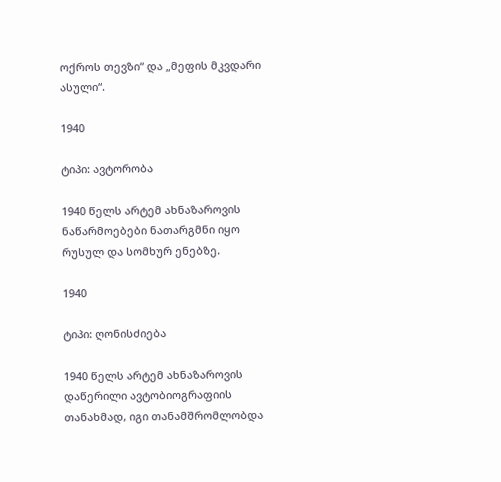ოქროს თევზი“ და „მეფის მკვდარი ასული“.

1940

ტიპი: ავტორობა

1940 წელს არტემ ახნაზაროვის ნაწარმოებები ნათარგმნი იყო რუსულ და სომხურ ენებზე.

1940

ტიპი: ღონისძიება

1940 წელს არტემ ახნაზაროვის დაწერილი ავტობიოგრაფიის თანახმად, იგი თანამშრომლობდა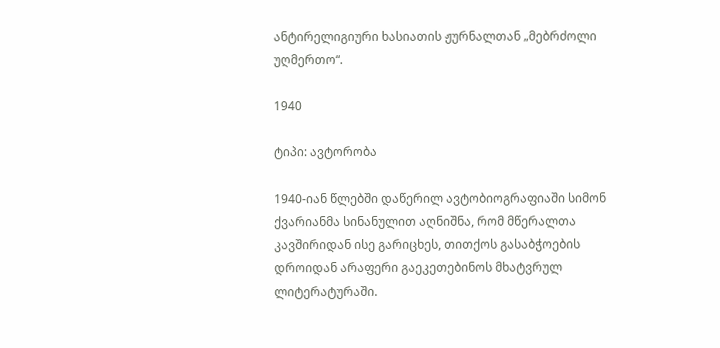ანტირელიგიური ხასიათის ჟურნალთან „მებრძოლი უღმერთო“.

1940

ტიპი: ავტორობა

1940-იან წლებში დაწერილ ავტობიოგრაფიაში სიმონ ქვარიანმა სინანულით აღნიშნა, რომ მწერალთა კავშირიდან ისე გარიცხეს, თითქოს გასაბჭოების დროიდან არაფერი გაეკეთებინოს მხატვრულ ლიტერატურაში.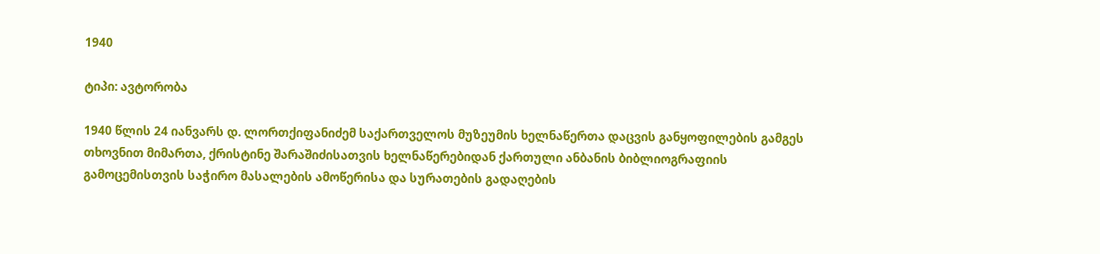1940

ტიპი: ავტორობა

1940 წლის 24 იანვარს დ. ლორთქიფანიძემ საქართველოს მუზეუმის ხელნაწერთა დაცვის განყოფილების გამგეს თხოვნით მიმართა, ქრისტინე შარაშიძისათვის ხელნაწერებიდან ქართული ანბანის ბიბლიოგრაფიის გამოცემისთვის საჭირო მასალების ამოწერისა და სურათების გადაღების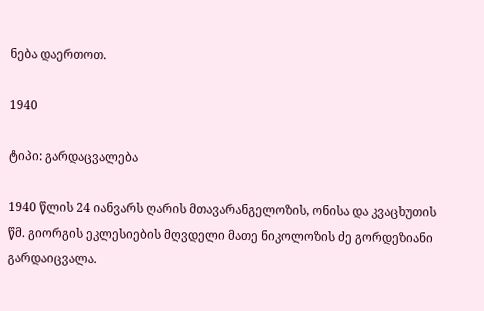ნება დაერთოთ.

1940

ტიპი: გარდაცვალება

1940 წლის 24 იანვარს ღარის მთავარანგელოზის, ონისა და კვაცხუთის წმ. გიორგის ეკლესიების მღვდელი მათე ნიკოლოზის ძე გორდეზიანი გარდაიცვალა.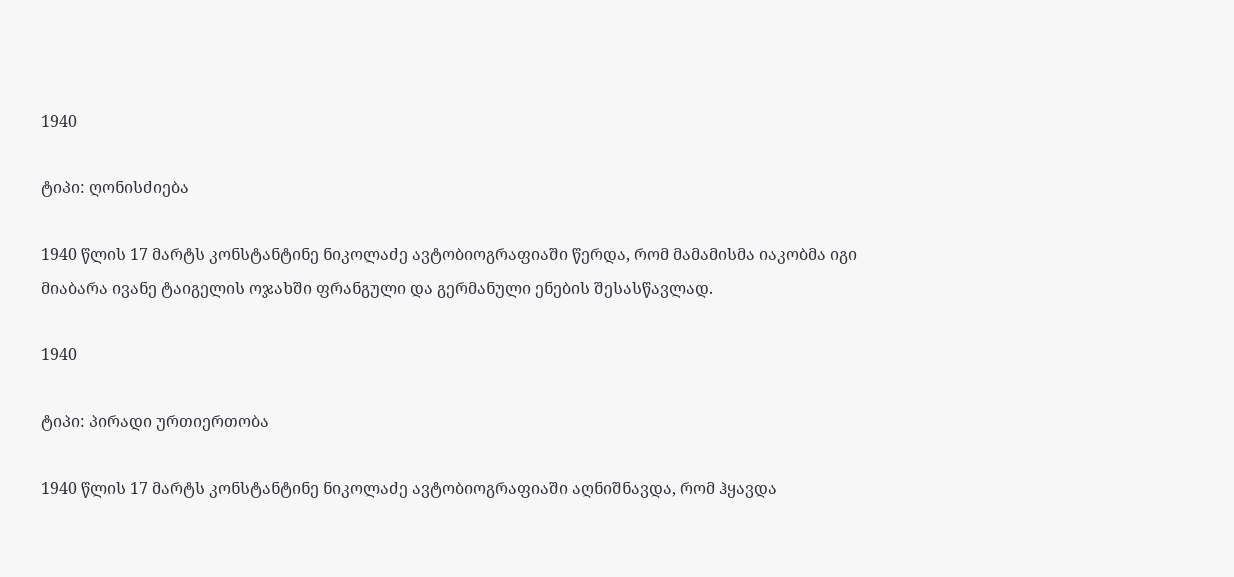1940

ტიპი: ღონისძიება

1940 წლის 17 მარტს კონსტანტინე ნიკოლაძე ავტობიოგრაფიაში წერდა, რომ მამამისმა იაკობმა იგი მიაბარა ივანე ტაიგელის ოჯახში ფრანგული და გერმანული ენების შესასწავლად.

1940

ტიპი: პირადი ურთიერთობა

1940 წლის 17 მარტს კონსტანტინე ნიკოლაძე ავტობიოგრაფიაში აღნიშნავდა, რომ ჰყავდა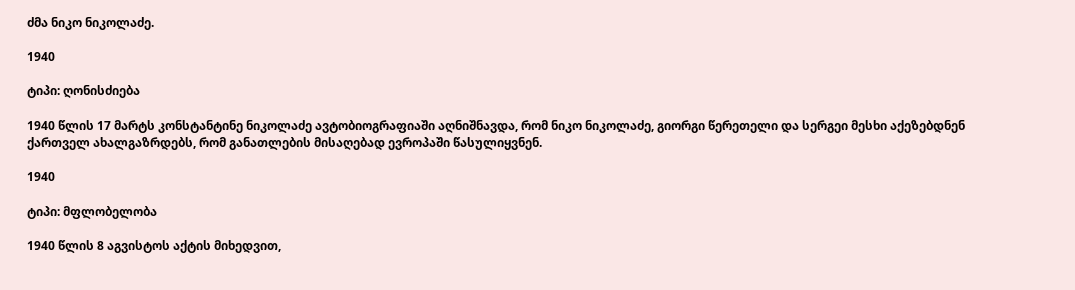ძმა ნიკო ნიკოლაძე.

1940

ტიპი: ღონისძიება

1940 წლის 17 მარტს კონსტანტინე ნიკოლაძე ავტობიოგრაფიაში აღნიშნავდა, რომ ნიკო ნიკოლაძე, გიორგი წერეთელი და სერგეი მესხი აქეზებდნენ ქართველ ახალგაზრდებს, რომ განათლების მისაღებად ევროპაში წასულიყვნენ.

1940

ტიპი: მფლობელობა

1940 წლის 8 აგვისტოს აქტის მიხედვით,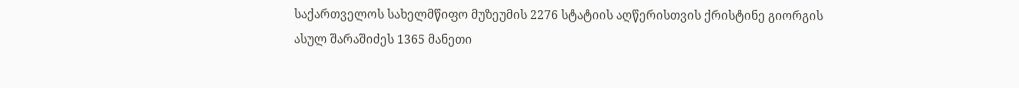საქართველოს სახელმწიფო მუზეუმის 2276 სტატიის აღწერისთვის ქრისტინე გიორგის ასულ შარაშიძეს 1365 მანეთი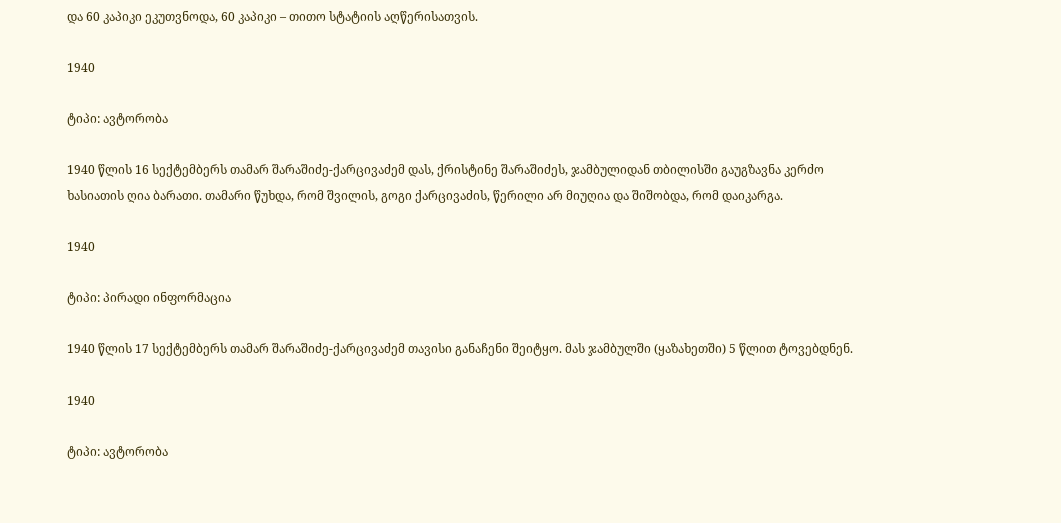და 60 კაპიკი ეკუთვნოდა, 60 კაპიკი – თითო სტატიის აღწერისათვის.

1940

ტიპი: ავტორობა

1940 წლის 16 სექტემბერს თამარ შარაშიძე-ქარცივაძემ დას, ქრისტინე შარაშიძეს, ჯამბულიდან თბილისში გაუგზავნა კერძო ხასიათის ღია ბარათი. თამარი წუხდა, რომ შვილის, გოგი ქარცივაძის, წერილი არ მიუღია და შიშობდა, რომ დაიკარგა.

1940

ტიპი: პირადი ინფორმაცია

1940 წლის 17 სექტემბერს თამარ შარაშიძე-ქარცივაძემ თავისი განაჩენი შეიტყო. მას ჯამბულში (ყაზახეთში) 5 წლით ტოვებდნენ.

1940

ტიპი: ავტორობა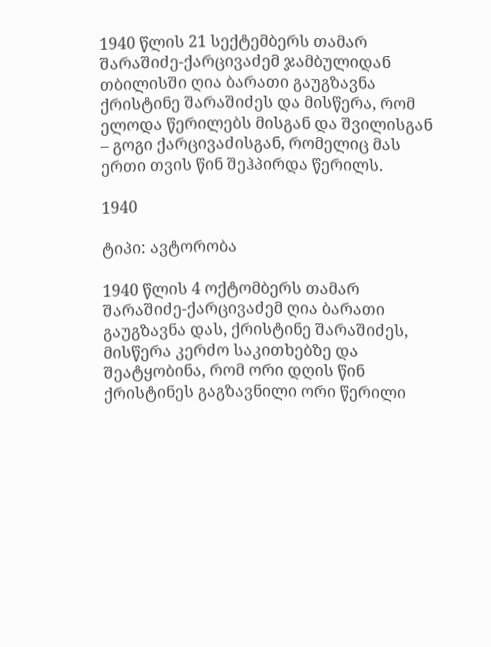1940 წლის 21 სექტემბერს თამარ შარაშიძე-ქარცივაძემ ჯამბულიდან თბილისში ღია ბარათი გაუგზავნა ქრისტინე შარაშიძეს და მისწერა, რომ ელოდა წერილებს მისგან და შვილისგან – გოგი ქარცივაძისგან, რომელიც მას ერთი თვის წინ შეჰპირდა წერილს.

1940

ტიპი: ავტორობა

1940 წლის 4 ოქტომბერს თამარ შარაშიძე-ქარცივაძემ ღია ბარათი გაუგზავნა დას, ქრისტინე შარაშიძეს, მისწერა კერძო საკითხებზე და შეატყობინა, რომ ორი დღის წინ ქრისტინეს გაგზავნილი ორი წერილი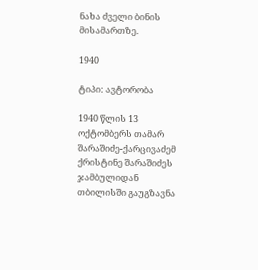ნახა ძველი ბინის მისამართზე.

1940

ტიპი: ავტორობა

1940 წლის 13 ოქტომბერს თამარ შარაშიძე-ქარცივაძემ ქრისტინე შარაშიძეს ჯამბულიდან თბილისში გაუგზავნა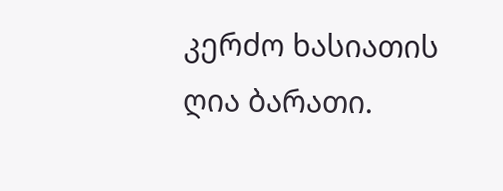კერძო ხასიათის ღია ბარათი.